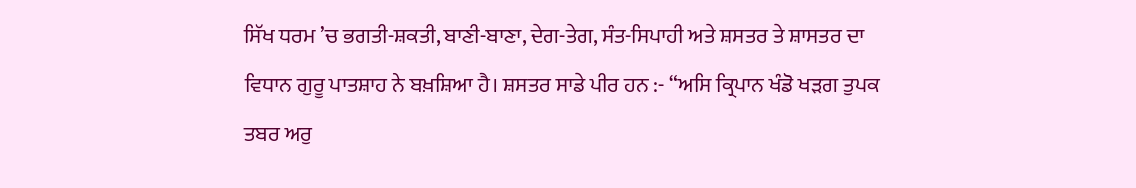ਸਿੱਖ ਧਰਮ ’ਚ ਭਗਤੀ-ਸ਼ਕਤੀ, ਬਾਣੀ-ਬਾਣਾ, ਦੇਗ-ਤੇਗ, ਸੰਤ-ਸਿਪਾਹੀ ਅਤੇ ਸ਼ਸਤਰ ਤੇ ਸ਼ਾਸਤਰ ਦਾ ਵਿਧਾਨ ਗੁਰੂ ਪਾਤਸ਼ਾਹ ਨੇ ਬਖ਼ਸ਼ਿਆ ਹੈ। ਸ਼ਸਤਰ ਸਾਡੇ ਪੀਰ ਹਨ :- “ਅਸਿ ਕ੍ਰਿਪਾਨ ਖੰਡੋ ਖੜਗ ਤੁਪਕ ਤਬਰ ਅਰੁ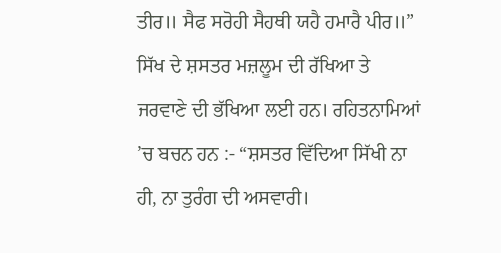ਤੀਰ॥ ਸੈਫ ਸਰੋਹੀ ਸੈਹਥੀ ਯਹੈ ਹਮਾਰੈ ਪੀਰ॥” ਸਿੱਖ ਦੇ ਸ਼ਸਤਰ ਮਜ਼ਲੂਮ ਦੀ ਰੱਖਿਆ ਤੇ ਜਰਵਾਣੇ ਦੀ ਭੱਖਿਆ ਲਈ ਹਨ। ਰਹਿਤਨਾਮਿਆਂ ’ਚ ਬਚਨ ਹਨ :- “ਸ਼ਸਤਰ ਵਿੱਦਿਆ ਸਿੱਖੀ ਨਾ ਹੀ, ਨਾ ਤੁਰੰਗ ਦੀ ਅਸਵਾਰੀ।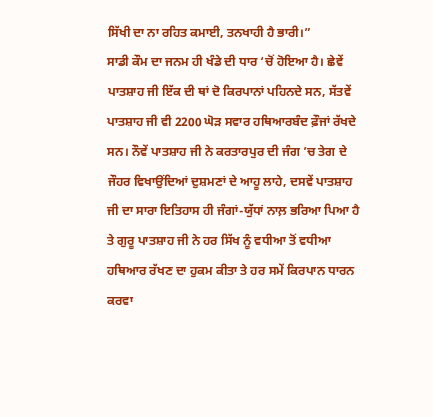ਸਿੱਖੀ ਦਾ ਨਾ ਰਹਿਤ ਕਮਾਈ, ਤਨਖਾਹੀ ਹੈ ਭਾਰੀ।”
ਸਾਡੀ ਕੌਮ ਦਾ ਜਨਮ ਹੀ ਖੰਡੇ ਦੀ ਧਾਰ ‘ਚੋਂ ਹੋਇਆ ਹੈ। ਛੇਵੇਂ ਪਾਤਸ਼ਾਹ ਜੀ ਇੱਕ ਦੀ ਥਾਂ ਦੋ ਕਿਰਪਾਨਾਂ ਪਹਿਨਦੇ ਸਨ, ਸੱਤਵੇਂ ਪਾਤਸ਼ਾਹ ਜੀ ਵੀ 2200 ਘੋੜ ਸਵਾਰ ਹਥਿਆਰਬੰਦ ਫ਼ੌਜਾਂ ਰੱਖਦੇ ਸਨ। ਨੌਵੇਂ ਪਾਤਸ਼ਾਹ ਜੀ ਨੇ ਕਰਤਾਰਪੁਰ ਦੀ ਜੰਗ ’ਚ ਤੇਗ ਦੇ ਜੌਹਰ ਵਿਖਾਉਂਦਿਆਂ ਦੁਸ਼ਮਣਾਂ ਦੇ ਆਹੂ ਲਾਹੇ, ਦਸਵੇਂ ਪਾਤਸ਼ਾਹ ਜੀ ਦਾ ਸਾਰਾ ਇਤਿਹਾਸ ਹੀ ਜੰਗਾਂ-ਯੁੱਧਾਂ ਨਾਲ਼ ਭਰਿਆ ਪਿਆ ਹੈ ਤੇ ਗੁਰੂ ਪਾਤਸ਼ਾਹ ਜੀ ਨੇ ਹਰ ਸਿੱਖ ਨੂੰ ਵਧੀਆ ਤੋਂ ਵਧੀਆ ਹਥਿਆਰ ਰੱਖਣ ਦਾ ਹੁਕਮ ਕੀਤਾ ਤੇ ਹਰ ਸਮੇਂ ਕਿਰਪਾਨ ਧਾਰਨ ਕਰਵਾ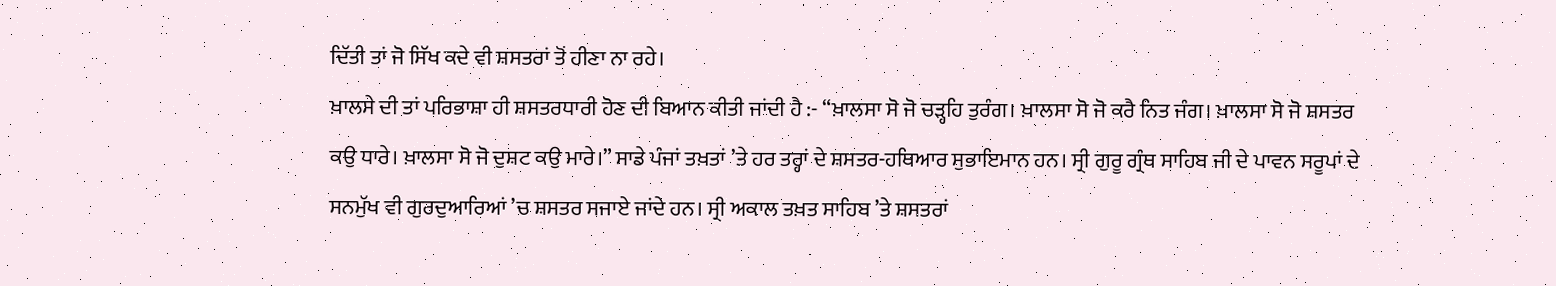ਦਿੱਤੀ ਤਾਂ ਜੋ ਸਿੱਖ ਕਦੇ ਵੀ ਸ਼ਸਤਰਾਂ ਤੋਂ ਹੀਣਾ ਨਾ ਰਹੇ।
ਖ਼ਾਲਸੇ ਦੀ ਤਾਂ ਪਰਿਭਾਸ਼ਾ ਹੀ ਸ਼ਸਤਰਧਾਰੀ ਹੋਣ ਦੀ ਬਿਆਨ ਕੀਤੀ ਜਾਂਦੀ ਹੈ :- “ਖ਼ਾਲਸਾ ਸੋ ਜੋ ਚੜ੍ਹਹਿ ਤੁਰੰਗ। ਖ਼ਾਲਸਾ ਸੋ ਜੋ ਕਰੈ ਨਿਤ ਜੰਗ। ਖ਼ਾਲਸਾ ਸੋ ਜੋ ਸ਼ਸਤਰ ਕਉ ਧਾਰੇ। ਖ਼ਾਲਸਾ ਸੋ ਜੋ ਦੁਸ਼ਟ ਕਉ ਮਾਰੇ।” ਸਾਡੇ ਪੰਜਾਂ ਤਖ਼ਤਾਂ ’ਤੇ ਹਰ ਤਰ੍ਹਾਂ ਦੇ ਸ਼ਸਤਰ-ਹਥਿਆਰ ਸੁਭਾਇਮਾਨ ਹਨ। ਸ੍ਰੀ ਗੁਰੂ ਗ੍ਰੰਥ ਸਾਹਿਬ ਜੀ ਦੇ ਪਾਵਨ ਸਰੂਪਾਂ ਦੇ ਸਨਮੁੱਖ ਵੀ ਗੁਰਦੁਆਰਿਆਂ ’ਚ ਸ਼ਸਤਰ ਸਜਾਏ ਜਾਂਦੇ ਹਨ। ਸ੍ਰੀ ਅਕਾਲ ਤਖ਼ਤ ਸਾਹਿਬ ’ਤੇ ਸ਼ਸਤਰਾਂ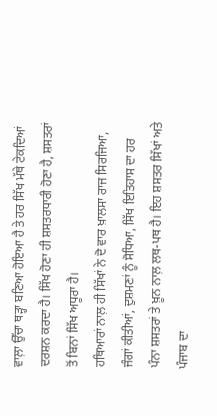ਵਾਲ਼ਾ ਉੱਚਾ ਥੜ੍ਹਾ ਬਣਿਆ ਹੋਇਆ ਹੈ ਤੇ ਹਰ ਸਿੱਖ ਮੱਥੇ ਟੇਕਦਿਆਂ ਦਰਸ਼ਨ ਕਰਦਾ ਹੈ। ਸਿੱਖ ਹੋਣਾ ਹੀ ਸ਼ਸਤਰਧਾਰੀ ਹੋਣਾ ਹੈ, ਸ਼ਸਤਰਾਂ ਤੋਂ ਬਿਨਾਂ ਸਿੱਖ ਅਧੂਰਾ ਹੈ।
ਹਥਿਆਰਾਂ ਨਾਲ਼ ਹੀ ਸਿੱਖਾਂ ਨੇ ਦੋ ਵਾਰ ਖ਼ਾਲਸਾ ਰਾਜ ਸਿਰਜਿਆ, ਜੰਗਾਂ ਕੀਤੀਆਂ, ਦੁਸ਼ਮਣਾਂ ਨੂੰ ਸੋਧਿਆ, ਸਿੱਖ ਇਤਿਹਾਸ ਦਾ ਹਰ ਪੰਨਾ ਸ਼ਸਤਰਾਂ ਤੇ ਖ਼ੂਨ ਨਾਲ਼ ਲਥ-ਪਥ ਹੈ। ਇਹ ਸ਼ਸਤਰ ਸਿੱਖਾਂ ਅਤੇ ਪੰਜਾਬ ਦਾ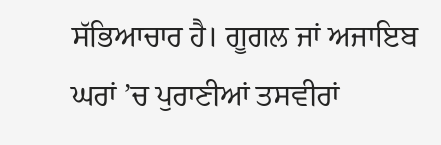ਸੱਭਿਆਚਾਰ ਹੈ। ਗੂਗਲ ਜਾਂ ਅਜਾਇਬ ਘਰਾਂ ’ਚ ਪੁਰਾਣੀਆਂ ਤਸਵੀਰਾਂ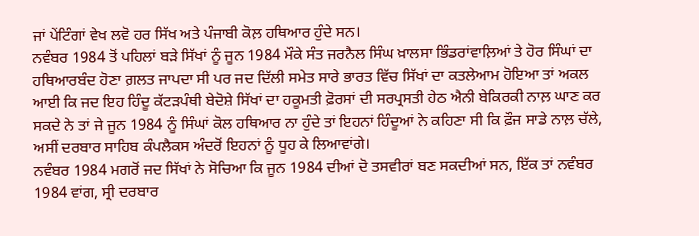ਜਾਂ ਪੇਂਟਿੰਗਾਂ ਵੇਖ ਲਵੋ ਹਰ ਸਿੱਖ ਅਤੇ ਪੰਜਾਬੀ ਕੋਲ਼ ਹਥਿਆਰ ਹੁੰਦੇ ਸਨ।
ਨਵੰਬਰ 1984 ਤੋਂ ਪਹਿਲਾਂ ਬੜੇ ਸਿੱਖਾਂ ਨੂੰ ਜੂਨ 1984 ਮੌਕੇ ਸੰਤ ਜਰਨੈਲ ਸਿੰਘ ਖ਼ਾਲਸਾ ਭਿੰਡਰਾਂਵਾਲ਼ਿਆਂ ਤੇ ਹੋਰ ਸਿੰਘਾਂ ਦਾ ਹਥਿਆਰਬੰਦ ਹੋਣਾ ਗ਼ਲਤ ਜਾਪਦਾ ਸੀ ਪਰ ਜਦ ਦਿੱਲੀ ਸਮੇਤ ਸਾਰੇ ਭਾਰਤ ਵਿੱਚ ਸਿੱਖਾਂ ਦਾ ਕਤਲੇਆਮ ਹੋਇਆ ਤਾਂ ਅਕਲ ਆਈ ਕਿ ਜਦ ਇਹ ਹਿੰਦੂ ਕੱਟੜਪੰਥੀ ਬੇਦੋਸ਼ੇ ਸਿੱਖਾਂ ਦਾ ਹਕੂਮਤੀ ਫ਼ੋਰਸਾਂ ਦੀ ਸਰਪ੍ਰਸਤੀ ਹੇਠ ਐਨੀ ਬੇਕਿਰਕੀ ਨਾਲ਼ ਘਾਣ ਕਰ ਸਕਦੇ ਨੇ ਤਾਂ ਜੇ ਜੂਨ 1984 ਨੂੰ ਸਿੰਘਾਂ ਕੋਲ ਹਥਿਆਰ ਨਾ ਹੁੰਦੇ ਤਾਂ ਇਹਨਾਂ ਹਿੰਦੂਆਂ ਨੇ ਕਹਿਣਾ ਸੀ ਕਿ ਫ਼ੌਜ ਸਾਡੇ ਨਾਲ਼ ਚੱਲੇ, ਅਸੀਂ ਦਰਬਾਰ ਸਾਹਿਬ ਕੰਪਲੈਕਸ ਅੰਦਰੋਂ ਇਹਨਾਂ ਨੂੰ ਧੂਹ ਕੇ ਲਿਆਵਾਂਗੇ।
ਨਵੰਬਰ 1984 ਮਗਰੋਂ ਜਦ ਸਿੱਖਾਂ ਨੇ ਸੋਚਿਆ ਕਿ ਜੂਨ 1984 ਦੀਆਂ ਦੋ ਤਸਵੀਰਾਂ ਬਣ ਸਕਦੀਆਂ ਸਨ, ਇੱਕ ਤਾਂ ਨਵੰਬਰ 1984 ਵਾਂਗ, ਸ੍ਰੀ ਦਰਬਾਰ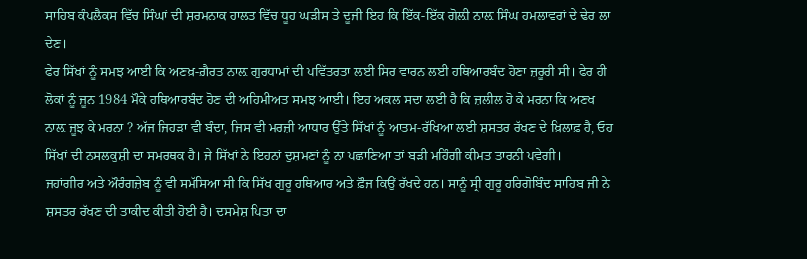ਸਾਹਿਬ ਕੰਪਲੈਕਸ ਵਿੱਚ ਸਿੰਘਾਂ ਦੀ ਸ਼ਰਮਨਾਕ ਹਾਲਤ ਵਿੱਚ ਧੂਹ ਘੜੀਸ ਤੇ ਦੂਜੀ ਇਹ ਕਿ ਇੱਕ-ਇੱਕ ਗੋਲ਼ੀ ਨਾਲ਼ ਸਿੰਘ ਹਮਲਾਵਰਾਂ ਦੇ ਢੇਰ ਲਾ ਦੇਣ।
ਫੇਰ ਸਿੱਖਾਂ ਨੂੰ ਸਮਝ ਆਈ ਕਿ ਅਣਖ਼-ਗ਼ੈਰਤ ਨਾਲ਼ ਗੁਰਧਾਮਾਂ ਦੀ ਪਵਿੱਤਰਤਾ ਲਈ ਸਿਰ ਵਾਰਨ ਲਈ ਹਥਿਆਰਬੰਦ ਹੋਣਾ ਜ਼ਰੂਰੀ ਸੀ। ਫੇਰ ਹੀ ਲੋਕਾਂ ਨੂੰ ਜੂਨ 1984 ਮੌਕੇ ਹਥਿਆਰਬੰਦ ਹੋਣ ਦੀ ਅਹਿਮੀਅਤ ਸਮਝ ਆਈ। ਇਹ ਅਕਲ ਸਦਾ ਲਈ ਹੈ ਕਿ ਜ਼ਲੀਲ ਹੋ ਕੇ ਮਰਨਾ ਕਿ ਅਣਖ ਨਾਲ਼ ਜੂਝ ਕੇ ਮਰਨਾ ? ਅੱਜ ਜਿਹੜਾ ਵੀ ਬੰਦਾ, ਜਿਸ ਵੀ ਮਰਜ਼ੀ ਆਧਾਰ ਉੱਤੇ ਸਿੱਖਾਂ ਨੂੰ ਆਤਮ-ਰੱਖਿਆ ਲਈ ਸ਼ਸਤਰ ਰੱਖਣ ਦੇ ਖ਼ਿਲਾਫ਼ ਹੈ, ਓਹ ਸਿੱਖਾਂ ਦੀ ਨਸਲਕੁਸ਼ੀ ਦਾ ਸਮਰਥਕ ਹੈ। ਜੇ ਸਿੱਖਾਂ ਨੇ ਇਹਨਾਂ ਦੁਸ਼ਮਣਾਂ ਨੂੰ ਨਾ ਪਛਾਣਿਆ ਤਾਂ ਬੜੀ ਮਹਿੰਗੀ ਕੀਮਤ ਤਾਰਨੀ ਪਵੇਗੀ।
ਜਹਾਂਗੀਰ ਅਤੇ ਔਰੰਗਜ਼ੇਬ ਨੂੰ ਵੀ ਸਮੱਸਿਆ ਸੀ ਕਿ ਸਿੱਖ ਗੁਰੂ ਹਥਿਆਰ ਅਤੇ ਫ਼ੌਜ ਕਿਉਂ ਰੱਖਦੇ ਹਨ। ਸਾਨੂੰ ਸ੍ਰੀ ਗੁਰੂ ਹਰਿਗੋਬਿੰਦ ਸਾਹਿਬ ਜੀ ਨੇ ਸ਼ਸਤਰ ਰੱਖਣ ਦੀ ਤਾਕੀਦ ਕੀਤੀ ਹੋਈ ਹੈ। ਦਸਮੇਸ਼ ਪਿਤਾ ਦਾ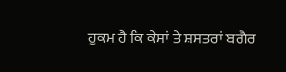ਹੁਕਮ ਹੈ ਕਿ ਕੇਸਾਂ ਤੇ ਸ਼ਸਤਰਾਂ ਬਗੈਰ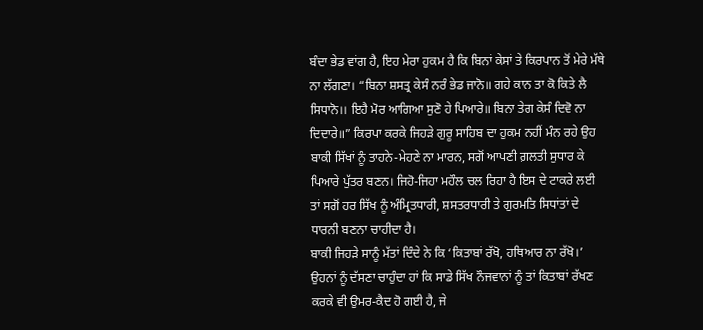ਬੰਦਾ ਭੇਡ ਵਾਂਗ ਹੈ, ਇਹ ਮੇਰਾ ਹੁਕਮ ਹੈ ਕਿ ਬਿਨਾਂ ਕੇਸਾਂ ਤੇ ਕਿਰਪਾਨ ਤੋਂ ਮੇਰੇ ਮੱਥੇ ਨਾ ਲੱਗਣਾ। “ਬਿਨਾ ਸ਼ਸਤ੍ਰ ਕੇਸੰ ਨਰੰ ਭੇਡ ਜਾਨੋ॥ ਗਹੇ ਕਾਨ ਤਾ ਕੋ ਕਿਤੇ ਲੈ ਸਿਧਾਨੋ।। ਇਹੈ ਮੋਰ ਆਗਿਆ ਸੁਣੋ ਹੇ ਪਿਆਰੇ॥ ਬਿਨਾ ਤੇਗ ਕੇਸੰ ਦਿਵੋ ਨਾ ਦਿਦਾਰੇ॥” ਕਿਰਪਾ ਕਰਕੇ ਜਿਹੜੇ ਗੁਰੂ ਸਾਹਿਬ ਦਾ ਹੁਕਮ ਨਹੀਂ ਮੰਨ ਰਹੇ ਉਹ ਬਾਕੀ ਸਿੱਖਾਂ ਨੂੰ ਤਾਹਨੇ-ਮੇਹਣੇ ਨਾ ਮਾਰਨ, ਸਗੋਂ ਆਪਣੀ ਗ਼ਲਤੀ ਸੁਧਾਰ ਕੇ ਪਿਆਰੇ ਪੁੱਤਰ ਬਣਨ। ਜਿਹੋ-ਜਿਹਾ ਮਹੌਲ ਚਲ ਰਿਹਾ ਹੈ ਇਸ ਦੇ ਟਾਕਰੇ ਲਈ ਤਾਂ ਸਗੋਂ ਹਰ ਸਿੱਖ ਨੂੰ ਅੰਮ੍ਰਿਤਧਾਰੀ, ਸ਼ਸਤਰਧਾਰੀ ਤੇ ਗੁਰਮਤਿ ਸਿਧਾਂਤਾਂ ਦੇ ਧਾਰਨੀ ਬਣਨਾ ਚਾਹੀਦਾ ਹੈ।
ਬਾਕੀ ਜਿਹੜੇ ਸਾਨੂੰ ਮੱਤਾਂ ਦਿੰਦੇ ਨੇ ਕਿ ‘ਕਿਤਾਬਾਂ ਰੱਖੋ, ਹਥਿਆਰ ਨਾ ਰੱਖੋ।’ ਉਹਨਾਂ ਨੂੰ ਦੱਸਣਾ ਚਾਹੁੰਦਾ ਹਾਂ ਕਿ ਸਾਡੇ ਸਿੱਖ ਨੌਜਵਾਨਾਂ ਨੂੰ ਤਾਂ ਕਿਤਾਬਾਂ ਰੱਖਣ ਕਰਕੇ ਵੀ ਉਮਰ-ਕੈਦ ਹੋ ਗਈ ਹੈ, ਜੇ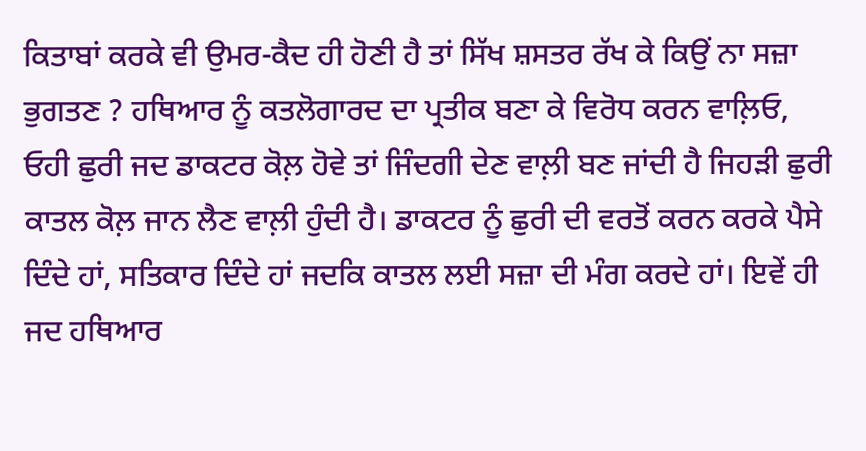ਕਿਤਾਬਾਂ ਕਰਕੇ ਵੀ ਉਮਰ-ਕੈਦ ਹੀ ਹੋਣੀ ਹੈ ਤਾਂ ਸਿੱਖ ਸ਼ਸਤਰ ਰੱਖ ਕੇ ਕਿਉਂ ਨਾ ਸਜ਼ਾ ਭੁਗਤਣ ? ਹਥਿਆਰ ਨੂੰ ਕਤਲੋਗਾਰਦ ਦਾ ਪ੍ਰਤੀਕ ਬਣਾ ਕੇ ਵਿਰੋਧ ਕਰਨ ਵਾਲ਼ਿਓ, ਓਹੀ ਛੁਰੀ ਜਦ ਡਾਕਟਰ ਕੋਲ਼ ਹੋਵੇ ਤਾਂ ਜਿੰਦਗੀ ਦੇਣ ਵਾਲ਼ੀ ਬਣ ਜਾਂਦੀ ਹੈ ਜਿਹੜੀ ਛੁਰੀ ਕਾਤਲ ਕੋਲ਼ ਜਾਨ ਲੈਣ ਵਾਲ਼ੀ ਹੁੰਦੀ ਹੈ। ਡਾਕਟਰ ਨੂੰ ਛੁਰੀ ਦੀ ਵਰਤੋਂ ਕਰਨ ਕਰਕੇ ਪੈਸੇ ਦਿੰਦੇ ਹਾਂ, ਸਤਿਕਾਰ ਦਿੰਦੇ ਹਾਂ ਜਦਕਿ ਕਾਤਲ ਲਈ ਸਜ਼ਾ ਦੀ ਮੰਗ ਕਰਦੇ ਹਾਂ। ਇਵੇਂ ਹੀ ਜਦ ਹਥਿਆਰ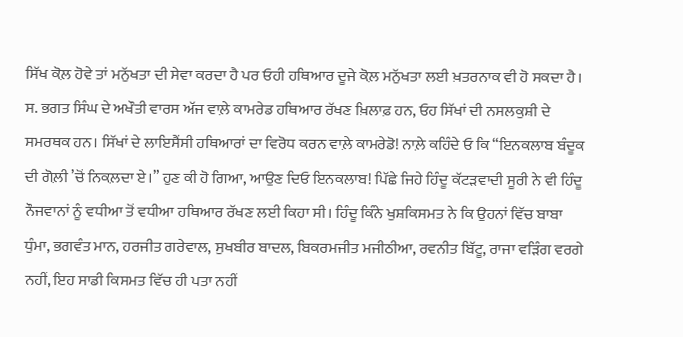ਸਿੱਖ ਕੋਲ਼ ਹੋਵੇ ਤਾਂ ਮਨੁੱਖਤਾ ਦੀ ਸੇਵਾ ਕਰਦਾ ਹੈ ਪਰ ਓਹੀ ਹਥਿਆਰ ਦੂਜੇ ਕੋਲ਼ ਮਨੁੱਖਤਾ ਲਈ ਖ਼ਤਰਨਾਕ ਵੀ ਹੋ ਸਕਦਾ ਹੈ।
ਸ. ਭਗਤ ਸਿੰਘ ਦੇ ਅਖੌਤੀ ਵਾਰਸ ਅੱਜ ਵਾਲ਼ੇ ਕਾਮਰੇਡ ਹਥਿਆਰ ਰੱਖਣ ਖ਼ਿਲਾਫ਼ ਹਨ, ਓਹ ਸਿੱਖਾਂ ਦੀ ਨਸਲਕੁਸ਼ੀ ਦੇ ਸਮਰਥਕ ਹਨ। ਸਿੱਖਾਂ ਦੇ ਲਾਇਸੈਂਸੀ ਹਥਿਆਰਾਂ ਦਾ ਵਿਰੋਧ ਕਰਨ ਵਾਲ਼ੇ ਕਾਮਰੇਡੋ! ਨਾਲ਼ੇ ਕਹਿੰਦੇ ਓ ਕਿ “ਇਨਕਲਾਬ ਬੰਦੂਕ ਦੀ ਗੋਲ਼ੀ ’ਚੋਂ ਨਿਕਲ਼ਦਾ ਏ।” ਹੁਣ ਕੀ ਹੋ ਗਿਆ, ਆਉਣ ਦਿਓ ਇਨਕਲਾਬ! ਪਿੱਛੇ ਜਿਹੇ ਹਿੰਦੂ ਕੱਟੜਵਾਦੀ ਸੂਰੀ ਨੇ ਵੀ ਹਿੰਦੂ ਨੌਜਵਾਨਾਂ ਨੂੰ ਵਧੀਆ ਤੋਂ ਵਧੀਆ ਹਥਿਆਰ ਰੱਖਣ ਲਈ ਕਿਹਾ ਸੀ। ਹਿੰਦੂ ਕਿੰਨੇ ਖੁਸ਼ਕਿਸਮਤ ਨੇ ਕਿ ਉਹਨਾਂ ਵਿੱਚ ਬਾਬਾ ਧੁੰਮਾ, ਭਗਵੰਤ ਮਾਨ, ਹਰਜੀਤ ਗਰੇਵਾਲ, ਸੁਖਬੀਰ ਬਾਦਲ, ਬਿਕਰਮਜੀਤ ਮਜੀਠੀਆ, ਰਵਨੀਤ ਬਿੱਟੂ, ਰਾਜਾ ਵੜਿੰਗ ਵਰਗੇ ਨਹੀਂ, ਇਹ ਸਾਡੀ ਕਿਸਮਤ ਵਿੱਚ ਹੀ ਪਤਾ ਨਹੀਂ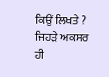ਕਿਉਂ ਲਿਖਤੇ ? ਜਿਹੜੇ ਅਕਸਰ ਹੀ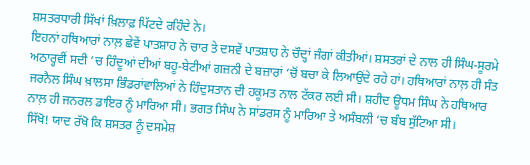ਸ਼ਸਤਰਧਾਰੀ ਸਿੱਖਾਂ ਖ਼ਿਲਾਫ਼ ਪਿੱਟਦੇ ਰਹਿੰਦੇ ਨੇ।
ਇਹਨਾਂ ਹਥਿਆਰਾਂ ਨਾਲ਼ ਛੇਵੇਂ ਪਾਤਸ਼ਾਹ ਨੇ ਚਾਰ ਤੇ ਦਸਵੇਂ ਪਾਤਸ਼ਾਹ ਨੇ ਚੌਦ੍ਹਾਂ ਜੰਗਾਂ ਕੀਤੀਆਂ। ਸ਼ਸਤਰਾਂ ਦੇ ਨਾਲ ਹੀ ਸਿੰਘ-ਸੂਰਮੇ ਅਠਾਰ੍ਹਵੀਂ ਸਦੀ ‘ਚ ਹਿੰਦੂਆਂ ਦੀਆਂ ਬਹੂ-ਬੇਟੀਆਂ ਗਜ਼ਨੀ ਦੇ ਬਜ਼ਾਰਾਂ ‘ਚੋਂ ਬਚਾ ਕੇ ਲਿਆਉਂਦੇ ਰਹੇ ਹਾਂ। ਹਥਿਆਰਾਂ ਨਾਲ਼ ਹੀ ਸੰਤ ਜਰਨੈਲ ਸਿੰਘ ਖ਼ਾਲਸਾ ਭਿੰਡਰਾਂਵਾਲਿਆਂ ਨੇ ਹਿੰਦੁਸਤਾਨ ਦੀ ਹਕੂਮਤ ਨਾਲ ਟੱਕਰ ਲਈ ਸੀ। ਸ਼ਹੀਦ ਊਧਮ ਸਿੰਘ ਨੇ ਹਥਿਆਰ ਨਾਲ਼ ਹੀ ਜਨਰਲ ਡਾਇਰ ਨੂੰ ਮਾਰਿਆ ਸੀ। ਭਗਤ ਸਿੰਘ ਨੇ ਸਾਂਡਰਸ ਨੂੰ ਮਾਰਿਆ ਤੇ ਅਸੰਬਲੀ ‘ਚ ਬੰਬ ਸੁੱਟਿਆ ਸੀ।
ਸਿੱਖੋ! ਯਾਦ ਰੱਖੋ ਕਿ ਸ਼ਸਤਰ ਨੂੰ ਦਸਮੇਸ਼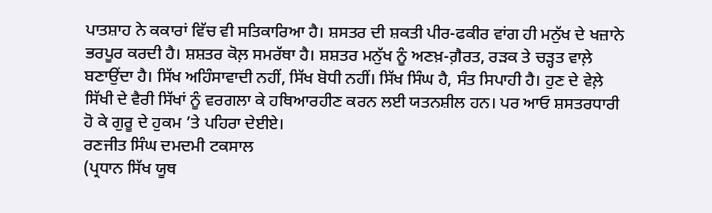ਪਾਤਸ਼ਾਹ ਨੇ ਕਕਾਰਾਂ ਵਿੱਚ ਵੀ ਸਤਿਕਾਰਿਆ ਹੈ। ਸ਼ਸਤਰ ਦੀ ਸ਼ਕਤੀ ਪੀਰ-ਫਕੀਰ ਵਾਂਗ ਹੀ ਮਨੁੱਖ ਦੇ ਖਜ਼ਾਨੇ ਭਰਪੂਰ ਕਰਦੀ ਹੈ। ਸ਼ਸ਼ਤਰ ਕੋਲ਼ ਸਮਰੱਥਾ ਹੈ। ਸ਼ਸ਼ਤਰ ਮਨੁੱਖ ਨੂੰ ਅਣਖ਼-ਗ਼ੈਰਤ, ਰੜਕ ਤੇ ਚੜ੍ਹਤ ਵਾਲ਼ੇ ਬਣਾਉਂਦਾ ਹੈ। ਸਿੱਖ ਅਹਿੰਸਾਵਾਦੀ ਨਹੀਂ, ਸਿੱਖ ਬੋਧੀ ਨਹੀਂ। ਸਿੱਖ ਸਿੰਘ ਹੈ, ਸੰਤ ਸਿਪਾਹੀ ਹੈ। ਹੁਣ ਦੇ ਵੇਲ਼ੇ ਸਿੱਖੀ ਦੇ ਵੈਰੀ ਸਿੱਖਾਂ ਨੂੰ ਵਰਗਲਾ ਕੇ ਹਥਿਆਰਹੀਣ ਕਰਨ ਲਈ ਯਤਨਸ਼ੀਲ ਹਨ। ਪਰ ਆਓ ਸ਼ਸਤਰਧਾਰੀ ਹੋ ਕੇ ਗੁਰੂ ਦੇ ਹੁਕਮ ’ਤੇ ਪਹਿਰਾ ਦੇਈਏ।
ਰਣਜੀਤ ਸਿੰਘ ਦਮਦਮੀ ਟਕਸਾਲ
(ਪ੍ਰਧਾਨ ਸਿੱਖ ਯੂਥ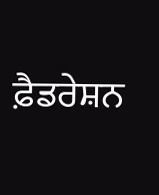ਫ਼ੈਡਰੇਸ਼ਨ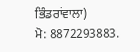ਭਿੰਡਰਾਂਵਾਲਾ)
ਮੋ: 8872293883.